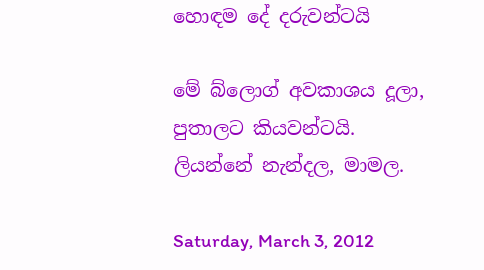හොඳම දේ දරුවන්ටයි

මේ බ්ලොග් අවකාශය දූලා, පුතාලට කියවන්ටයි.
ලියන්නේ නැන්දල, මාමල.

Saturday, March 3, 2012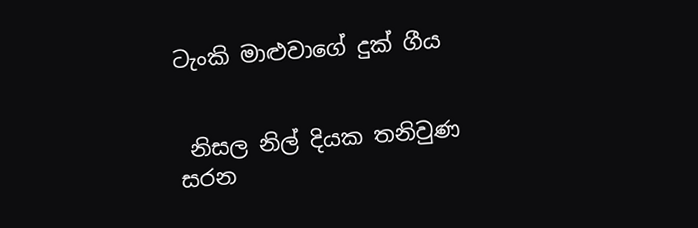ටැංකි මාළුවාගේ දුක් ගීය


 නිසල නිල් දියක තනිවුණ
සරන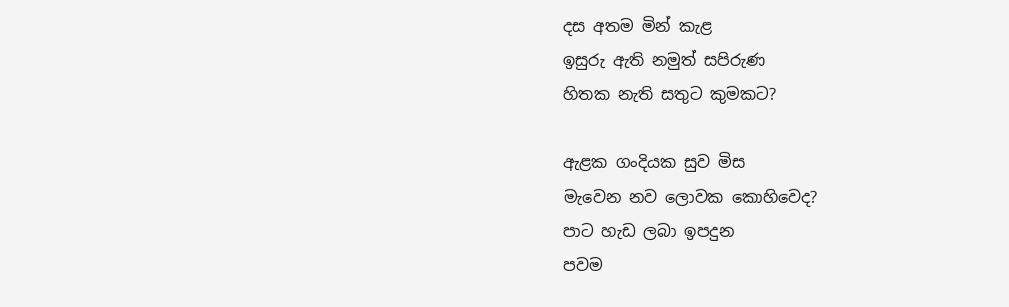දස අතම මින් කැළ
ඉසුරු ඇති නමුත් සපිරුණ
හිතක නැති සතුට කුමකට?

ඇළක ගංදියක සුව මිස
මැවෙන නව ලොවක කොහිවෙද?
පාට හැඩ ලබා ඉපදුන
පවම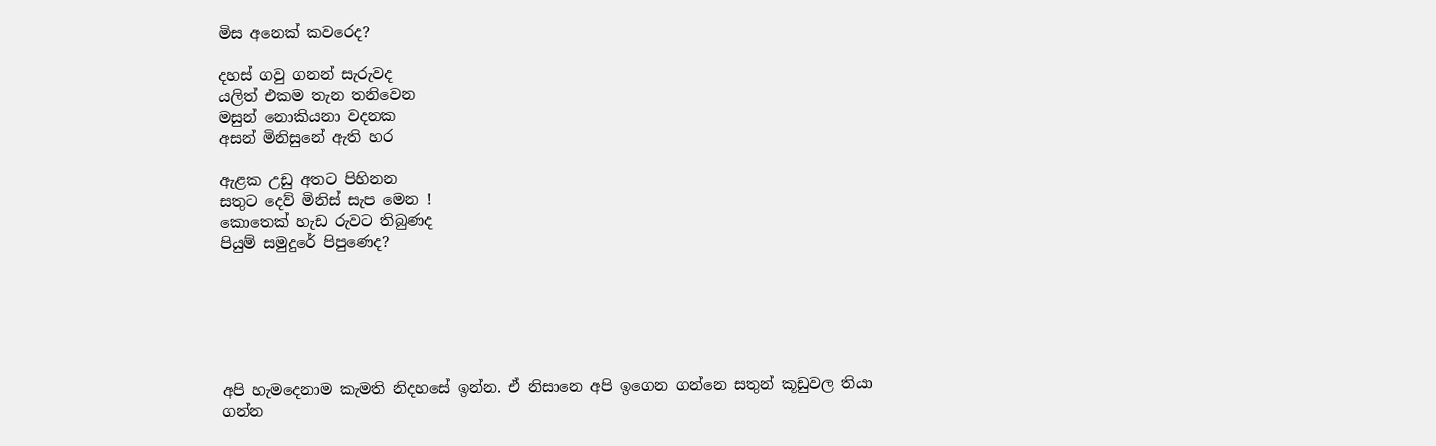මිස අනෙක් කවරෙද?

දහස් ගවු ගනන් සැරුවද
යලිත් එකම තැන තනිවෙන
මසුන් නොකියනා වදනක
අසන් මිනිසුනේ ඇති හර

ඇළක උඩු අතට පිහිනන
සතුට දෙව් මිනිස් සැප මෙන !
කොතෙක් හැඩ රුවට තිබුණද
පියුම් සමුදුරේ පිපුණෙද?






අපි හැමදෙනාම කැමති නිදහසේ ඉන්න. ඒ නිසානෙ අපි ඉගෙන ගන්නෙ සතුන් කූඩුවල තියා ගන්න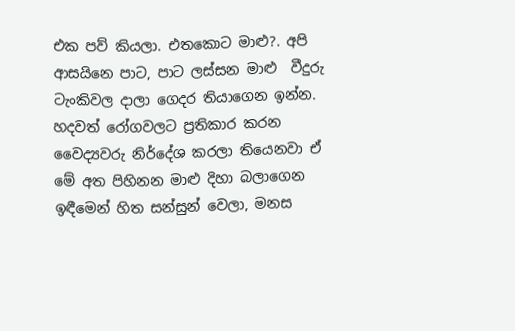එක පව් කියලා. එතකොට මාළු?. අපි ආසයිනෙ පාට, පාට ලස්සන මාළු  වීදුරු ටැංකිවල දාලා ගෙදර තියාගෙන ඉන්න. හදවත් රෝගවලට ප්‍රතිකාර කරන  වෛද්‍යවරු නිර්දේශ කරලා තියෙනවා ඒ මේ අත පිහිනන මාළු දිහා බලාගෙන ඉඳීමෙන් හිත සන්සුන් වෙලා, මනස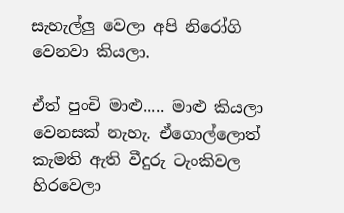සැහැල්ලු වෙලා අපි නිරෝගි වෙනවා කියලා.

ඒත් පුංචි මාළු..... මාළු කියලා වෙනසක් නැහැ. ඒගොල්ලොත් කැමති ඇති වීදුරු ටැංකිවල හිරවෙලා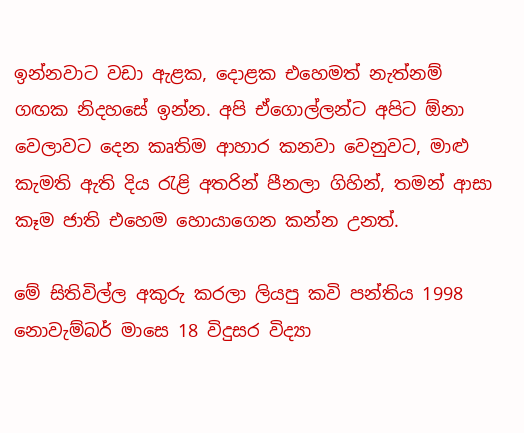ඉන්නවාට වඩා ඇළක, දොළක එහෙමත් නැත්නම් ගඟක නිදහසේ ඉන්න. අපි ඒගොල්ලන්ට අපිට ඕනා වෙලාවට දෙන කෘතිම ආහාර කනවා වෙනුවට, මාළු කැමති ඇති දිය රැළි අතරින් පීනලා ගිහින්, තමන් ආසා කෑම ජාති එහෙම හොයාගෙන කන්න උනත්.

මේ සිතිවිල්ල අකුරු කරලා ලියපු කවි පන්තිය 1998 නොවැම්බර් මාසෙ 18 විදුසර විද්‍යා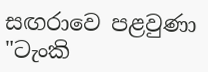සඟරාවෙ පළවුණා "ටැංකි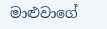මාළුවාගේ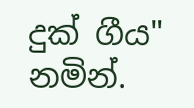දුක් ගීය" නමින්.